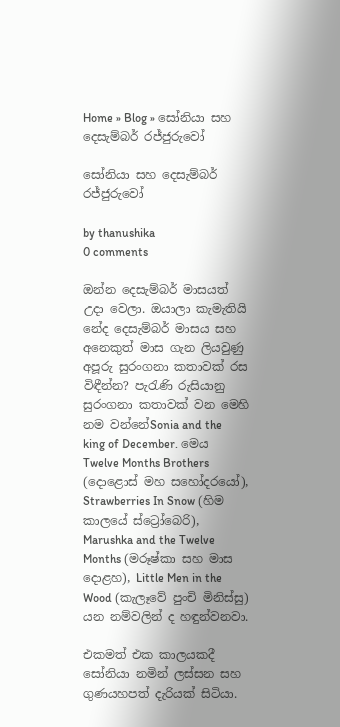Home » Blog » සෝනියා සහ දෙසැම්බර් රජ්ජුරුවෝ

සෝනියා සහ දෙසැම්බර් රජ්ජුරුවෝ

by thanushika
0 comments

ඔන්න දෙසැම්බර් මාසයත් උදා වෙලා. ඔයාලා කැමැතියි නේද දෙසැම්බර් මාසය සහ අනෙකුත් මාස ගැන ලියවුණු අපූරු සුරංගනා කතාවක් රස විඳීන්න? පැරැණි රුසියානු සුරංගනා කතාවක් වන මෙහි නම වන්නේSonia and the king of December. මෙය Twelve Months Brothers (දොළොස් මහ සහෝදරයෝ), Strawberries In Snow (හිම කාලයේ ස්ට්‍රෝබෙරි), Marushka and the Twelve Months (මරූෂ්කා සහ මාස දොළහ), Little Men in the Wood (කැලෑවේ පුංචි මිනිස්සු) යන නම්වලින් ද හඳුන්වනවා.

එකමත් එක කාලයකදී සෝනියා නමින් ලස්සන සහ ගුණයහපත් දැරියක් සිටියා.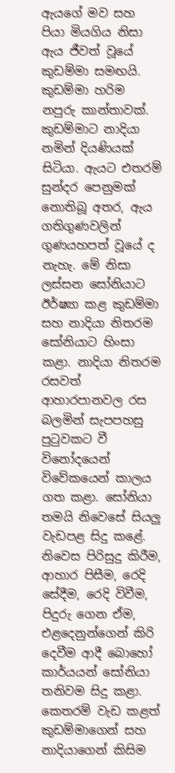ඇයගේ මව සහ පියා මියගිය නිසා ඇය ජීවත් වූයේ කුඩම්මා සමඟයි. කුඩම්මා හරිම නපුරු කාන්තාවක්. කුඩම්මාට නාදියා නමින් දියණියක් සිටියා. ඇයට එතරම් සුන්දර පෙනුමක් නොතිබූ අතර, ඇය ගතිගුණවලින් ගුණයහපත් වූයේ ද නැහැ. මේ නිසා ලස්සන සෝනියාට ඊර්ෂ්‍යා කළ කුඩම්මා සහ නාදියා නිතරම සෝනියාට හිංසා කළා. නාදියා නිතරම රසවත් ආහාරපානවල රස බලමින් සැපපහසු පුටුවකට වී විනෝදයෙන් විවේකයෙන් කාලය ගත කළා. සෝනියා තමයි නිවෙසේ සියලු වැඩපළ සිදු කළේ. නිවෙස පිරිසුදු කිරීම, ආහාර පිසීම, රෙදි සේදීම, රෙදි විවීම, පිදුරු ගෙන ඒම, එළදෙනුන්ගෙන් කිරි දෙවීම ආදී බොහෝ කාර්යයන් සෝනියා තනිවම සිදු කළා. කෙතරම් වැඩ කළත් කුඩම්මාගෙන් සහ නාදියාගෙන් කිසිම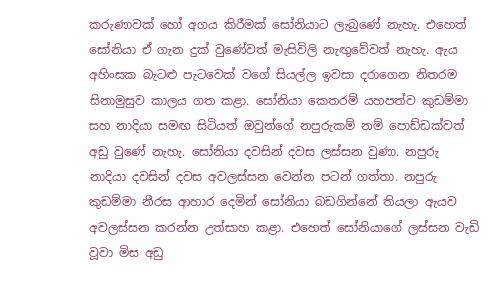කරුණාවක් හෝ අගය කිරීමක් සෝනියාට ලැබුණේ නැහැ. එහෙත් සෝනියා ඒ ගැන දුක් වුණේවත් මැසිවිලි නැඟුවේවත් නැහැ. ඇය අහිංසක බැටළු පැටවෙක් වගේ සියල්ල ඉවසා දරාගෙන නිතරම සිනාමුසුව කාලය ගත කළා. සෝනියා කෙතරම් යහපත්ව කුඩම්මා සහ නාදියා සමඟ සිටියත් ඔවුන්ගේ නපුරුකම් නම් පොඩ්ඩක්වත් අඩු වුණේ නැහැ. සෝනියා දවසින් දවස ලස්සන වුණා. නපුරු නාදියා දවසින් දවස අවලස්සන වෙන්න පටන් ගත්තා. නපුරු කුඩම්මා නීරස ආහාර දෙමින් සෝනියා බඩගින්නේ තියලා ඇයව අවලස්සන කරන්න උත්සාහ කළා. එහෙත් සෝනියාගේ ලස්සන වැඩි වූවා මිස අඩු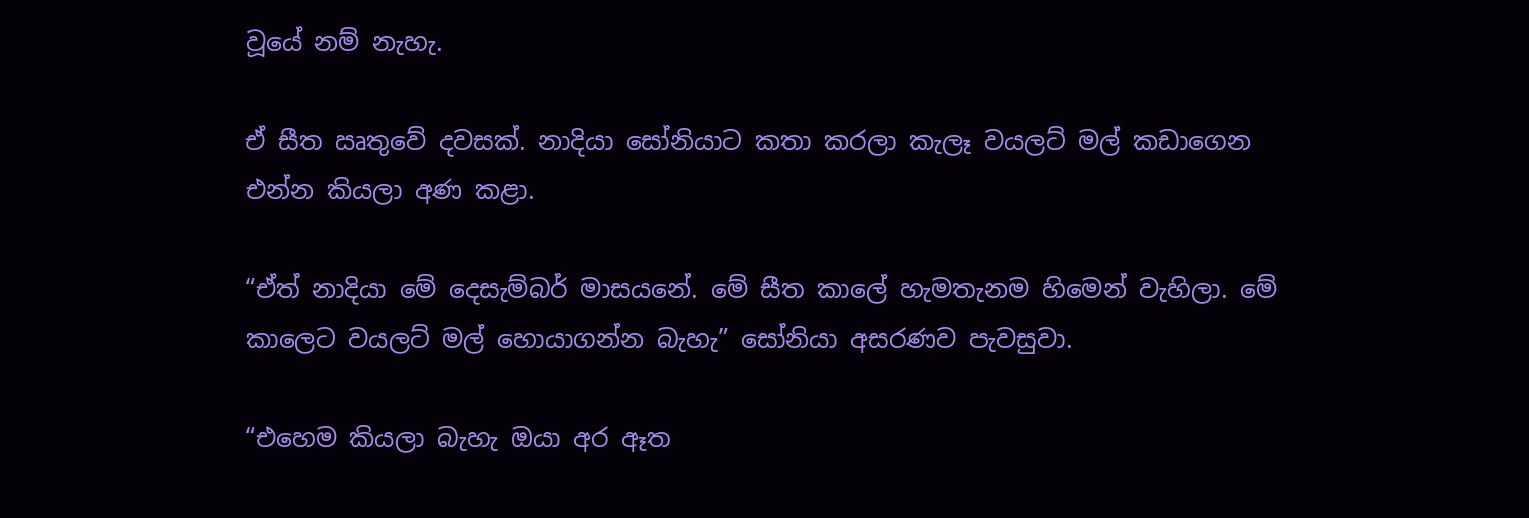වූයේ නම් නැහැ.

ඒ සීත ඍතුවේ දවසක්. නාදියා සෝනියාට කතා කරලා කැලෑ වයලට් මල් කඩාගෙන එන්න කියලා අණ කළා.

“ඒත් නාදියා මේ දෙසැම්බර් මාසයනේ. මේ සීත කාලේ හැමතැනම හිමෙන් වැහිලා. මේ කාලෙට වයලට් මල් හොයාගන්න බැහැ” සෝනියා අසරණව පැවසුවා.

“එහෙම කියලා බැහැ ඔයා අර ඈත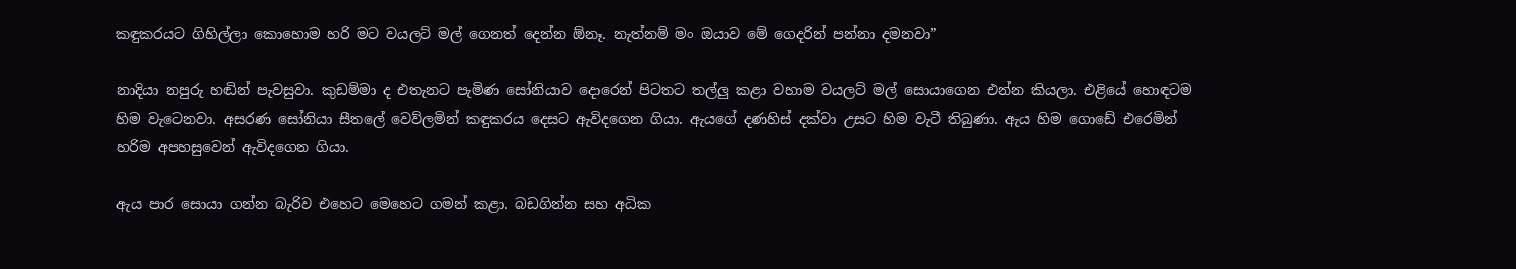කඳුකරයට ගිහිල්ලා කොහොම හරි මට වයලට් මල් ගෙනත් දෙන්න ඕනෑ. නැත්නම් මං ඔයාව මේ ගෙදරින් පන්නා දමනවා”

නාදියා නපුරු හඬින් පැවසුවා. කුඩම්මා ද එතැනට පැමිණ සෝනියාව දොරෙන් පිටතට තල්ලු කළා වහාම වයලට් මල් සොයාගෙන එන්න කියලා. එළියේ හොඳටම හිම වැටෙනවා. අසරණ සෝනියා සීතලේ වෙව්ලමින් කඳුකරය දෙසට ඇවිදගෙන ගියා. ඇයගේ දණහිස් දක්වා උසට හිම වැටී තිබුණා. ඇය හිම ගොඩේ එරෙමින් හරිම අපහසුවෙන් ඇවිදගෙන ගියා.

ඇය පාර සොයා ගන්න බැරිව එහෙට මෙහෙට ගමන් කළා. බඩගින්න සහ අධික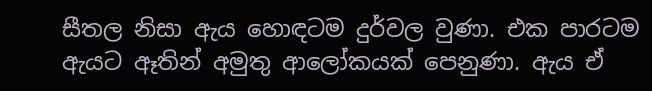සීතල නිසා ඇය හොඳටම දුර්වල වුණා. එක පාරටම ඇයට ඈතින් අමුතු ආලෝකයක් පෙනුණා. ඇය ඒ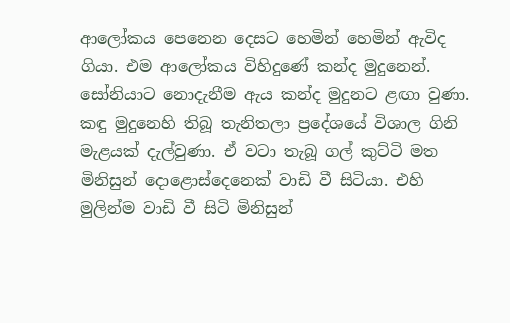ආලෝකය පෙනෙන දෙසට හෙමින් හෙමින් ඇවිද ගියා. එම ආලෝකය විහිදුණේ කන්ද මුදුනෙන්. සෝනියාට නොදැනීම ඇය කන්ද මුදුනට ළඟා වුණා. කඳු මුදුනෙහි තිබූ තැනිතලා ප්‍රදේශයේ විශාල ගිනි මැළයක් දැල්වුණා. ඒ වටා තැබූ ගල් කුට්ටි මත මිනිසුන් දොළොස්දෙනෙක් වාඩි වී සිටියා. එහි මුලින්ම වාඩි වී සිටි මිනිසුන්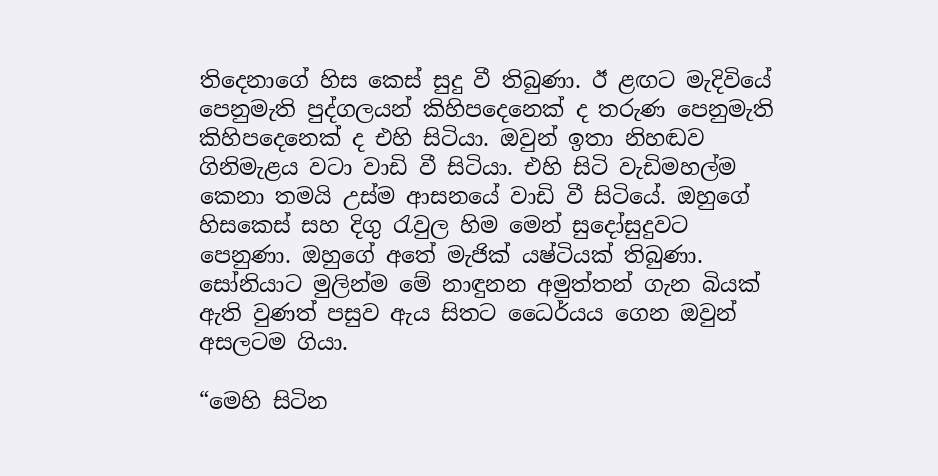තිදෙනාගේ හිස කෙස් සුදු වී තිබුණා. ඊ ළඟට මැදිවියේ පෙනුමැති පුද්ගලයන් කිහිපදෙනෙක් ද තරුණ පෙනුමැති කිහිපදෙනෙක් ද එහි සිටියා. ඔවුන් ඉතා නිහඬව ගිනිමැළය වටා වාඩි වී සිටියා. එහි සිටි වැඩිමහල්ම කෙනා තමයි උස්ම ආසනයේ වාඩි වී සිටියේ. ඔහුගේ හිසකෙස් සහ දිගු රැවුල හිම මෙන් සුදෝසුදුවට පෙනුණා. ඔහුගේ අතේ මැජික් යෂ්ටියක් තිබුණා. සෝනියාට මුලින්ම මේ නාඳුනන අමුත්තන් ගැන බියක් ඇති වුණත් පසුව ඇය සිතට ධෛර්යය ගෙන ඔවුන් අසලටම ගියා.

“මෙහි සිටින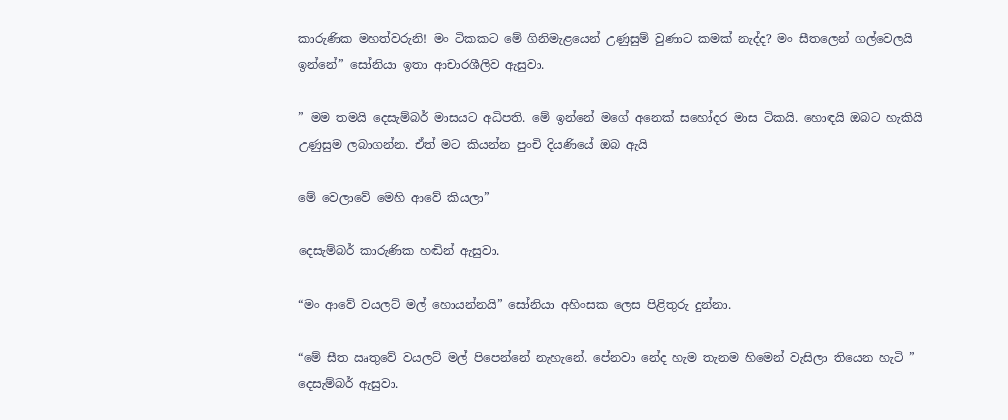කාරුණික මහත්වරුනි! මං ටිකකට මේ ගිනිමැළයෙන් උණුසුම් වුණාට කමක් නැද්ද? මං සීතලෙන් ගල්වෙලයි ඉන්නේ” සෝනියා ඉතා ආචාරශීලිව ඇසුවා.

” මම තමයි දෙසැම්බර් මාසයට අධිපති. මේ ඉන්නේ මගේ අනෙක් සහෝදර මාස ටිකයි. හොඳයි ඔබට හැකියි උණුසුම ලබාගන්න. ඒත් මට කියන්න පුංචි දියණියේ ඔබ ඇයි

මේ වෙලාවේ මෙහි ආවේ කියලා”

දෙසැම්බර් කාරුණික හඬින් ඇසුවා.

“මං ආවේ වයලට් මල් හොයන්නයි” සෝනියා අහිංසක ලෙස පිළිතුරු දුන්නා.

“මේ සීත ඍතුවේ වයලට් මල් පිපෙන්නේ නැහැනේ. පේනවා නේද හැම තැනම හිමෙන් වැසිලා තියෙන හැටි ” දෙසැම්බර් ඇසුවා.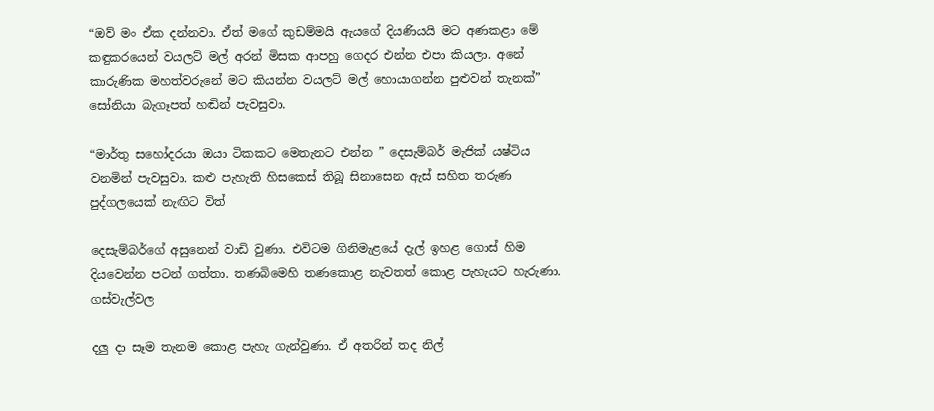“ඔව් මං ඒක දන්නවා. ඒත් මගේ කුඩම්මයි ඇයගේ දියණියයි මට අණකළා මේ කඳුකරයෙන් වයලට් මල් අරන් මිසක ආපහු ගෙදර එන්න එපා කියලා. අනේ කාරුණික මහත්වරුනේ මට කියන්න වයලට් මල් හොයාගන්න පුළුවන් තැනක්” සෝනියා බැගෑපත් හඬින් පැවසුවා.

“මාර්තු සහෝදරයා ඔයා ටිකකට මෙතැනට එන්න ” දෙසැම්බර් මැජික් යෂ්ටිය වනමින් පැවසුවා. කළු පැහැති හිසකෙස් තිබූ සිනාසෙන ඇස් සහිත තරුණ පුද්ගලයෙක් නැඟිට විත්

දෙසැම්බර්ගේ අසුනෙන් වාඩි වුණා. එවිටම ගිනිමැළයේ දැල් ඉහළ ගොස් හිම දියවෙන්න පටන් ගත්තා. තණබිමෙහි තණකොළ නැවතත් කොළ පැහැයට හැරුණා. ගස්වැල්වල

දලු දා සෑම තැනම කොළ පැහැ ගැන්වුණා. ඒ අතරින් තද නිල්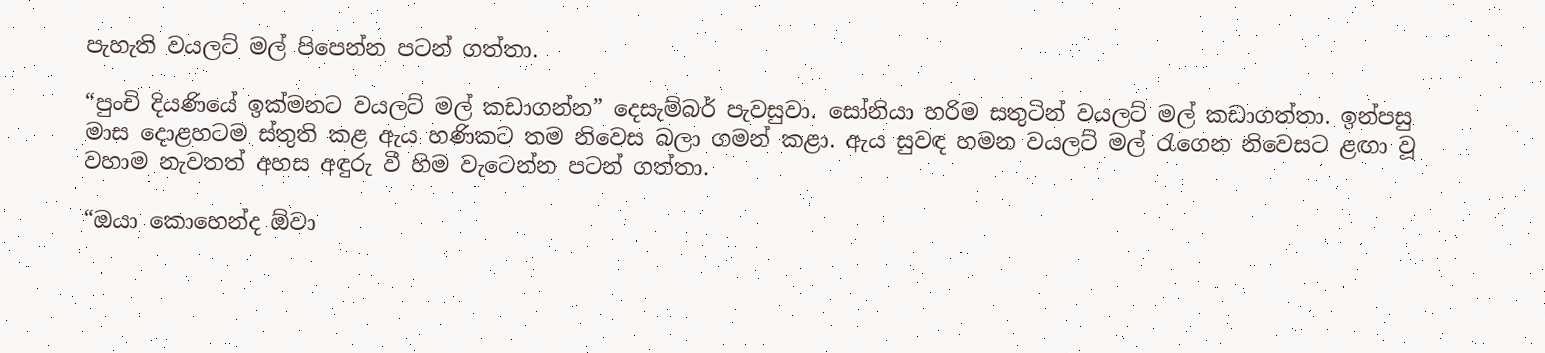පැහැති වයලට් මල් පිපෙන්න පටන් ගත්තා.

“පුංචි දියණියේ ඉක්මනට වයලට් මල් කඩාගන්න” දෙසැම්බර් පැවසුවා. සෝනියා හරිම සතුටින් වයලට් මල් කඩාගත්තා. ඉන්පසු මාස දොළහටම ස්තුති කළ ඇය හණිකට තම නිවෙස බලා ගමන් කළා. ඇය සුවඳ හමන වයලට් මල් රැගෙන නිවෙසට ළඟා වූ වහාම නැවතත් අහස අඳුරු වී හිම වැටෙන්න පටන් ගත්තා.

“ඔයා කොහෙන්ද ඕවා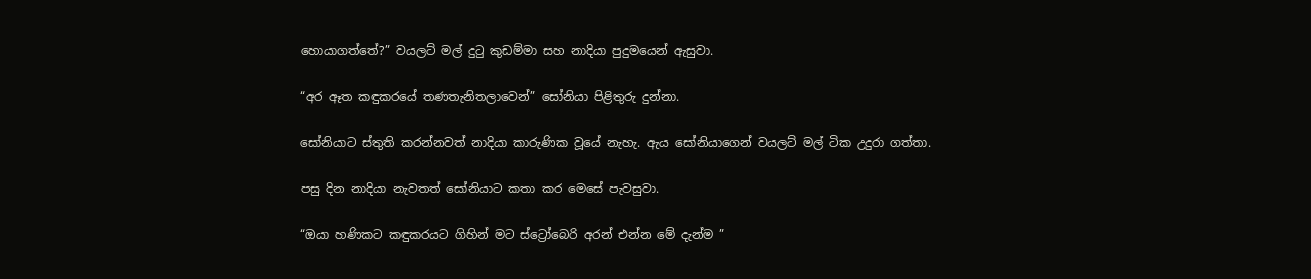හොයාගත්තේ?” වයලට් මල් දුටු කුඩම්මා සහ නාදියා පුදුමයෙන් ඇසුවා.

“අර ඈත කඳුකරයේ තණතැනිතලාවෙන්” සෝනියා පිළිතුරු දුන්නා.

සෝනියාට ස්තුති කරන්නවත් නාදියා කාරුණික වූයේ නැහැ. ඇය සෝනියාගෙන් වයලට් මල් ටික උදුරා ගත්තා.

පසු දින නාදියා නැවතත් සෝනියාට කතා කර මෙසේ පැවසුවා.

“ඔයා හණිකට කඳුකරයට ගිහින් මට ස්ට්‍රෝබෙරි අරන් එන්න මේ දැන්ම ”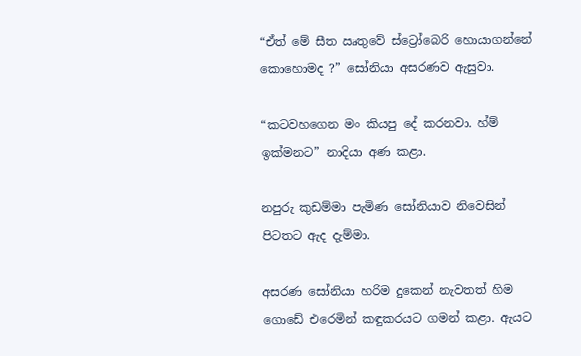“ඒත් මේ සීත ඍතුවේ ස්ට්‍රෝබෙරි හොයාගන්නේ කොහොමද ?” සෝනියා අසරණව ඇසුවා.

“කටවහගෙන මං කියපු දේ කරනවා. හ්ම් ඉක්මනට” නාදියා අණ කළා.

නපුරු කුඩම්මා පැමිණ සෝනියාව නිවෙසින් පිටතට ඇද දැම්මා.

අසරණ සෝනියා හරිම දුකෙන් නැවතත් හිම ගොඩේ එරෙමින් කඳුකරයට ගමන් කළා. ඇයට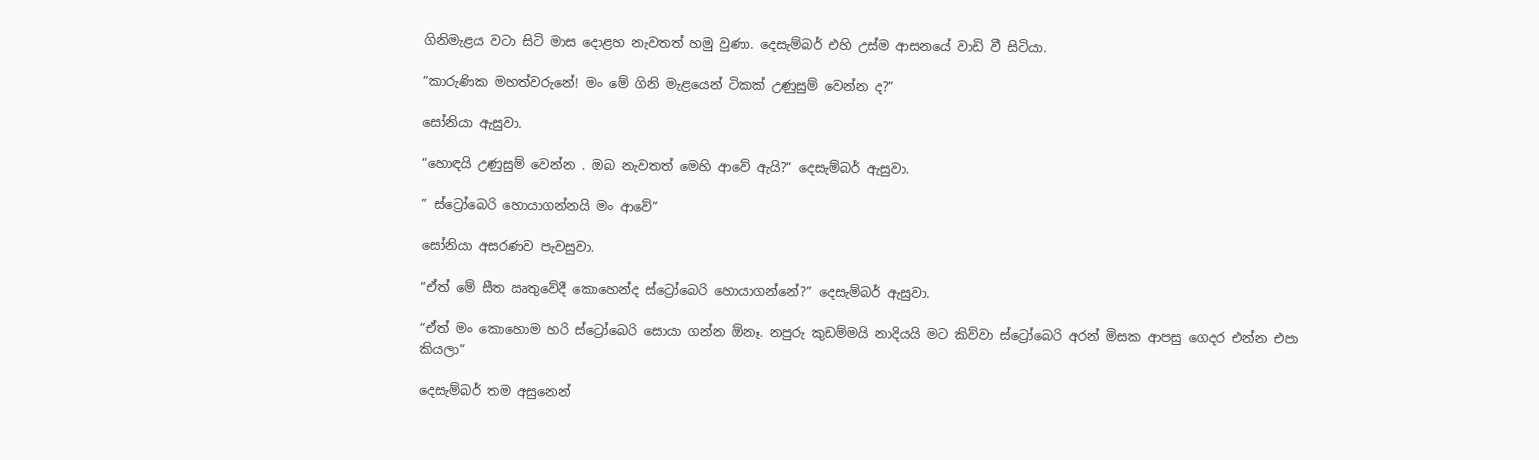ගිනිමැළය වටා සිටි මාස දොළහ නැවතත් හමු වුණා. දෙසැම්බර් එහි උස්ම ආසනයේ වාඩි වී සිටියා.

“කාරුණික මහත්වරුනේ! මං මේ ගිනි මැළයෙන් ටිකක් උණුසුම් වෙන්න ද?”

සෝනියා ඇසුවා.

“හොඳයි උණුසුම් වෙන්න . ඔබ නැවතත් මෙහි ආවේ ඇයි?” දෙසැම්බර් ඇසුවා.

” ස්ට්‍රෝබෙරි හොයාගන්නයි මං ආවේ”

සෝනියා අසරණව පැවසුවා.

“ඒත් මේ සීත ඍතුවේදී කොහෙන්ද ස්ට්‍රෝබෙරි හොයාගන්නේ?” දෙසැම්බර් ඇසුවා.

“ඒත් මං කොහොම හරි ස්ට්‍රෝබෙරි සොයා ගන්න ඕනෑ. නපුරු කුඩම්මයි නාදියයි මට කිව්වා ස්ට්‍රෝබෙරි අරන් මිසක ආපසු ගෙදර එන්න එපා කියලා”

දෙසැම්බර් තම අසුනෙන්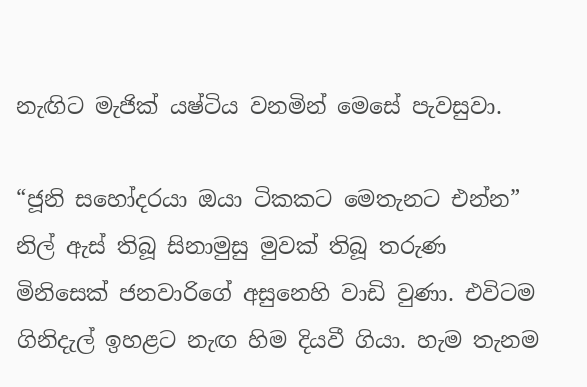නැඟිට මැජික් යෂ්ටිය වනමින් මෙසේ පැවසුවා.

“ජූනි සහෝදරයා ඔයා ටිකකට මෙතැනට එන්න” නිල් ඇස් තිබූ සිනාමුසු මුවක් තිබූ තරුණ මිනිසෙක් ජනවාරිගේ අසුනෙහි වාඩි වුණා. එවිටම ගිනිදැල් ඉහළට නැඟ හිම දියවී ගියා. හැම තැනම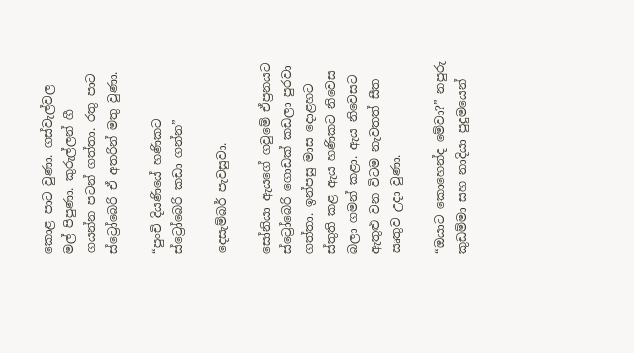කොළ පාට වුණා. ගස්වැල්වල මල් පිපුණා. කුරුල්ලන් ගී ගයන්න පටන් ගත්තා. රතු පාට ස්ට්‍රෝබෙරි ඒ අතරින් මතු වුණා.

“පුංචි දියණියේ හණිකට ස්ට්‍රෝබෙරි කඩා ගන්න”

දෙසැම්බර් පැවසුවා.

සෝනියා ඇයගේ ගවුමේ ඒප්‍රනයට ස්ට්‍රෝබෙරි ගොඩක් කඩලා පුරවා ගත්තා. ඉන්පසු මාස දොළහට ස්තුති කළ ඇය හණිකට නිවෙස බලා ගමන් කළා. ඇය නිවෙසට ඇතුළු වන විටම නැවතත් සීත ඍතුව උදා වුණා.

“ඔයාට කොහෙන්ද මේවා?” නපුරු කුඩම්මා සහ නාදියා පුදුමයෙන්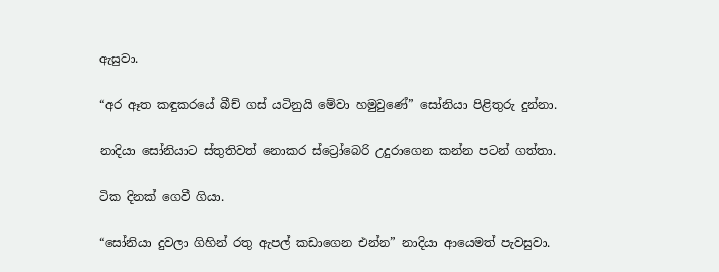ඇසුවා.

“අර ඈත කඳුකරයේ බීච් ගස් යටිනුයි මේවා හමුවුණේ” සෝනියා පිළිතුරු දුන්නා.

නාදියා සෝනියාට ස්තුතිවත් නොකර ස්ට්‍රෝබෙරි උදුරාගෙන කන්න පටන් ගත්තා.

ටික දිනක් ගෙවී ගියා.

“සෝනියා දුවලා ගිහින් රතු ඇපල් කඩාගෙන එන්න” නාදියා ආයෙමත් පැවසුවා.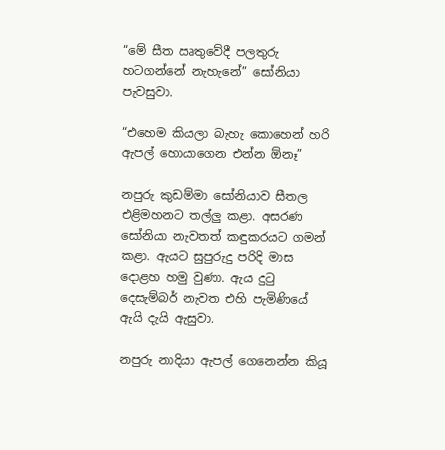“මේ සීත ඍතුවේදී පලතුරු හටගන්නේ නැහැනේ” සෝනියා පැවසුවා.

“එහෙම කියලා බැහැ කොහෙන් හරි ඇපල් හොයාගෙන එන්න ඕනෑ”

නපුරු කුඩම්මා සෝනියාව සීතල එළිමහනට තල්ලු කළා. අසරණ සෝනියා නැවතත් කඳුකරයට ගමන් කළා. ඇයට සුපුරුදු පරිදි මාස දොළහ හමු වුණා. ඇය දුටු දෙසැම්බර් නැවත එහි පැමිණියේ ඇයි දැයි ඇසුවා.

නපුරු නාදියා ඇපල් ගෙනෙන්න කියූ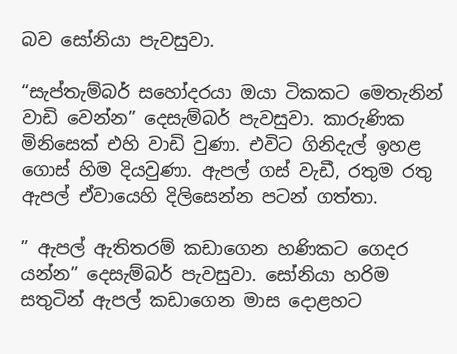බව සෝනියා පැවසුවා.

“සැප්තැම්බර් සහෝදරයා ඔයා ටිකකට මෙතැනින් වාඩි වෙන්න” දෙසැම්බර් පැවසුවා. කාරුණික මිනිසෙක් එහි වාඩි වුණා. එවිට ගිනිදැල් ඉහළ ගොස් හිම දියවුණා. ඇපල් ගස් වැඩී, රතුම රතු ඇපල් ඒවායෙහි දිලිසෙන්න පටන් ගත්තා.

” ඇපල් ඇතිතරම් කඩාගෙන හණිකට ගෙදර යන්න” දෙසැම්බර් පැවසුවා. සෝනියා හරිම සතුටින් ඇපල් කඩාගෙන මාස දොළහට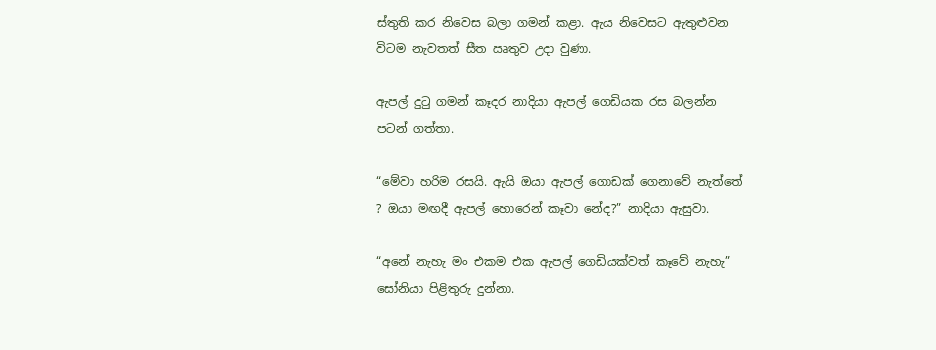ස්තුති කර නිවෙස බලා ගමන් කළා. ඇය නිවෙසට ඇතුළුවන විටම නැවතත් සීත ඍතුව උදා වුණා.

ඇපල් දුටු ගමන් කෑදර නාදියා ඇපල් ගෙඩියක රස බලන්න පටන් ගත්තා.

“මේවා හරිම රසයි. ඇයි ඔයා ඇපල් ගොඩක් ගෙනාවේ නැත්තේ ? ඔයා මඟදී ඇපල් හොරෙන් කෑවා නේද?” නාදියා ඇසුවා.

“අනේ නැහැ මං එකම එක ඇපල් ගෙඩියක්වත් කෑවේ නැහැ” සෝනියා පිළිතුරු දුන්නා.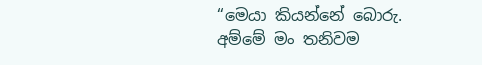“මෙයා කියන්නේ බොරු. අම්මේ මං තනිවම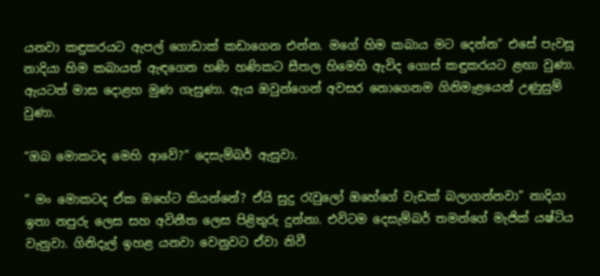යනවා කඳුකරයට ඇපල් ගොඩාක් කඩාගෙන එන්න. මගේ හිම කබාය මට දෙන්න” එසේ පැවසූ නාදියා හිම කබායත් ඇඳගෙන හණි හණිකට සීතල හිමෙහි ඇවිද ගොස් කඳුකරයට ළඟා වුණා. ඇයටත් මාස දොළහ මුණ ගැසුණා. ඇය ඔවුන්ගෙන් අවසර නොගෙනම ගිනිමැළයෙන් උණුසුම් වුණා.

“ඔබ මොකටද මෙහි ආවේ?” දෙසැම්බර් ඇසුවා.

” මං මොකටද ඒක ඔහේට කියන්නේ? ඒයි සුදු රැවුලෝ ඔහේගේ වැඩක් බලාගන්නවා” නාදියා ඉතා නපුරු ලෙස සහ අවිනීත ලෙස පිළිතුරු දුන්නා. එවිටම දෙසැම්බර් තමන්ගේ මැජික් යෂ්ටිය වැනුවා. ගිනිදැල් ඉහළ යනවා වෙනුවට ඒවා නිවී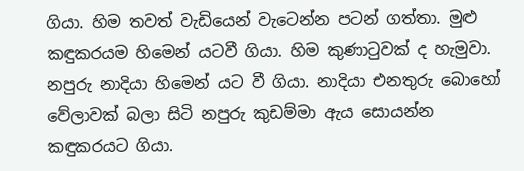ගියා. හිම තවත් වැඩියෙන් වැටෙන්න පටන් ගත්තා. මුළු කඳුකරයම හිමෙන් යටවී ගියා. හිම කුණාටුවක් ද හැමුවා. නපුරු නාදියා හිමෙන් යට වී ගියා. නාදියා එනතුරු බොහෝ වේලාවක් බලා සිටි නපුරු කුඩම්මා ඇය සොයන්න කඳුකරයට ගියා.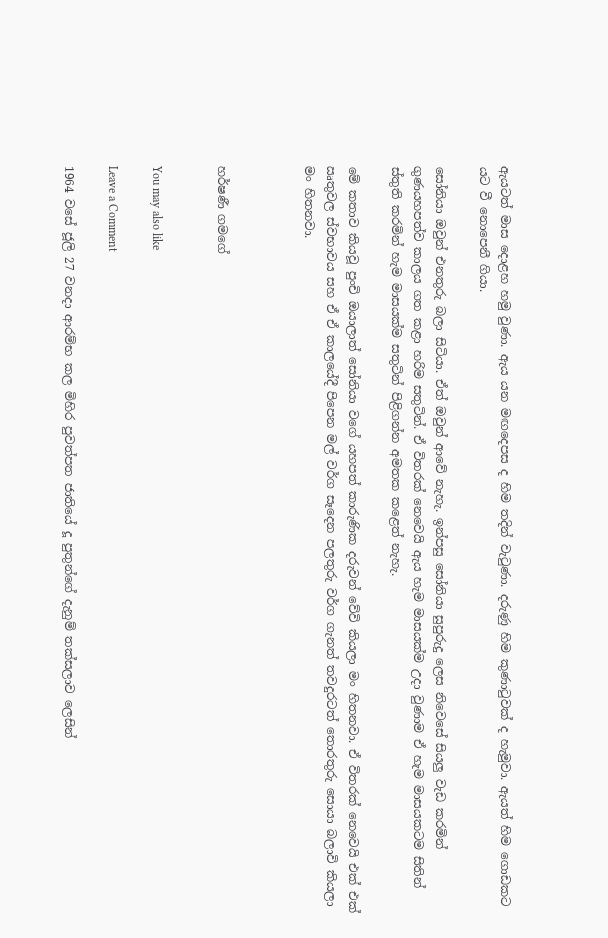ඇයටත් මාස දොළහ හමු වුණා. ඇය යන මඟදෙපස ද හිම තදින් වැටුණා. දරුණු හිම කුණාටුවක් ද හැමුවා. ඇයත් හිම ගොඩකට යට වී නොපෙනී ගියා.

සෝනියා ඔවුන් එනතුරු බලා සිටියා. ඒත් ඔවුන් ආවේ නැහැ. ඉන්පසු සෝනියා සුපුරුදු ලෙස නිවෙසේ සියලු වැඩ කරමින් ගුණයහපත්ව කාලය ගත කළා හරිම සතුටින්. ඒ විතරක් නෙවෙයි ඇය හැම මාසයක්ම උදා වුණාම ඒ හැම මාසයකටම සිතින් ස්තුති කරමින් හැම මාසයක්ම සතුටින් පිළිගන්න අමතක කළෙත් නැහැ.

මේ කතාව කියවූ පුංචි ඔයාලාත් සෝනියා වගේ යහපත් කාරුණික දරුවන් වේවි කියලා මං හිතනවා. ඒ විතරක් නෙවෙයි එක් එක් ඍතුවල ස්වභාවය සහ ඒ ඒ කාලයේදී පිපෙන මල් වර්ග සෑදෙන පලතුරු වර්ග ගැනත් තවදුරටත් තොරතුරු සොයා බලාවි කියලා මං හිතනවා.



හර්ෂණී ගමගේ


You may also like

Leave a Comment

1964 වසේ ජූලි 27 වනදා ආරම්භ කල මිහිර පුවත්පත ජාතියේ දූ පුතුන්ගේ දැනුම් තක්සලාව ලෙසින්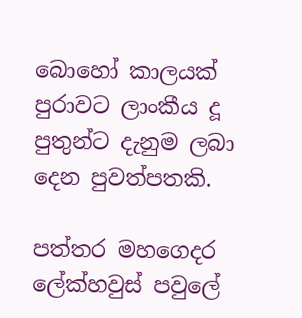බොහෝ කාලයක් පුරාවට ලාංකීය දූ පුතුන්ට දැනුම ලබා දෙන පුවත්පතකි.

පත්තර මහගෙදර ලේක්හවුස් පවුලේ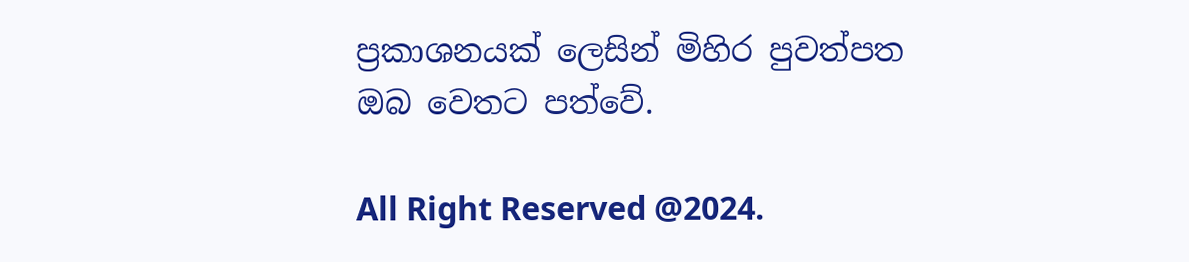ප්‍රකාශනයක් ලෙසින් මිහිර පුවත්පත ඔබ වෙතට පත්වේ.

All Right Reserved @2024.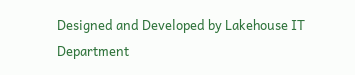Designed and Developed by Lakehouse IT Department